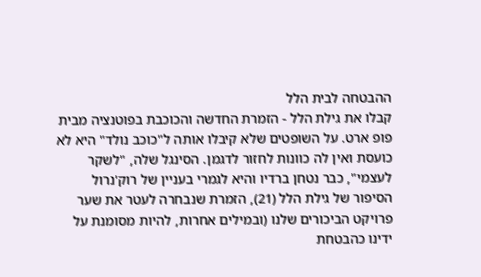ההבטחה לבית הלל
קבלו את גילת הלל - הזמרת החדשה והכוכבת בפוטנציה מבית פופ ארט. על השופטים שלא קיבלו אותה ל"כוכב נולד" היא לא כועסת ואין לה כוונות לחזור לדגמן. הסינגל שלה, "לשקר לעצמי", כבר נטחן ברדיו והיא לגמרי בעניין של רוק'נרול
הסיפור של גילת הלל (21), הזמרת שנבחרה לעטר את שער פרויקט הביכורים שלנו (ובמילים אחרות, להיות מסומנת על ידינו כהבטחת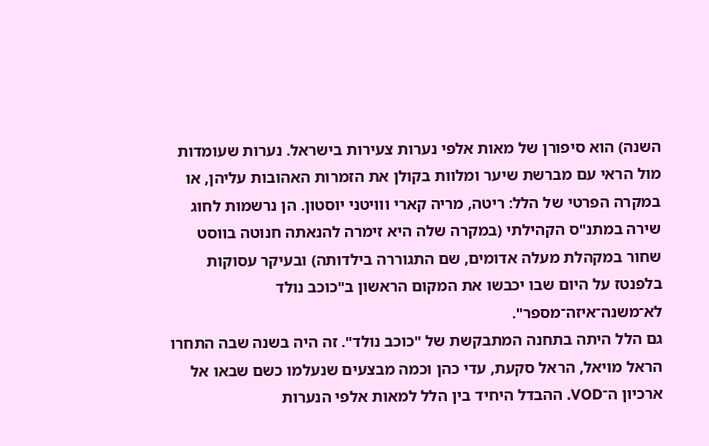השנה) הוא סיפורן של מאות אלפי נערות צעירות בישראל. נערות שעומדות מול הראי עם מברשת שיער ומלוות בקולן את הזמרות האהובות עליהן, או במקרה הפרטי של הלל: ריטה, מריה קארי ווויטני יוסטון. הן נרשמות לחוג שירה במתנ"ס הקהילתי (במקרה שלה היא זימרה להנאתה חנוטה בווסט שחור במקהלת מעלה אדומים, שם התגוררה בילדותה) ובעיקר עסוקות בלפנטז על היום שבו יכבשו את המקום הראשון ב"כוכב נולד לא־משנה־איזה־מספר".
גם הלל היתה בתחנה המתבקשת של "כוכב נולד". זה היה בשנה שבה התחרו הראל מויאל, הראל סקעת, עדי כהן וכמה מבצעים שנעלמו כשם שבאו אל ארכיון ה־VOD. ההבדל היחיד בין הלל למאות אלפי הנערות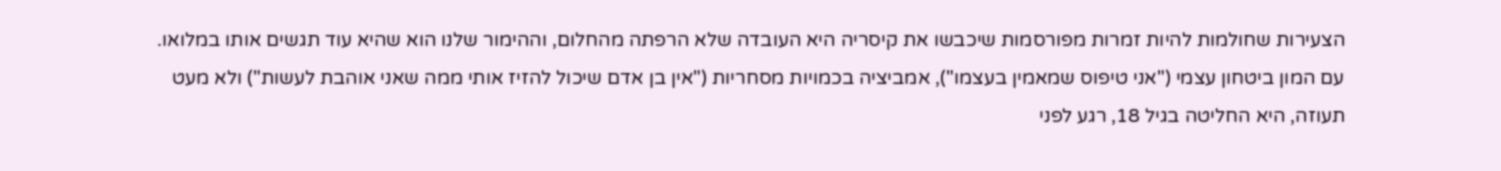הצעירות שחולמות להיות זמרות מפורסמות שיכבשו את קיסריה היא העובדה שלא הרפתה מהחלום, וההימור שלנו הוא שהיא עוד תגשים אותו במלואו.
עם המון ביטחון עצמי ("אני טיפוס שמאמין בעצמו"), אמביציה בכמויות מסחריות ("אין בן אדם שיכול להזיז אותי ממה שאני אוהבת לעשות") ולא מעט תעוזה, היא החליטה בגיל 18, רגע לפני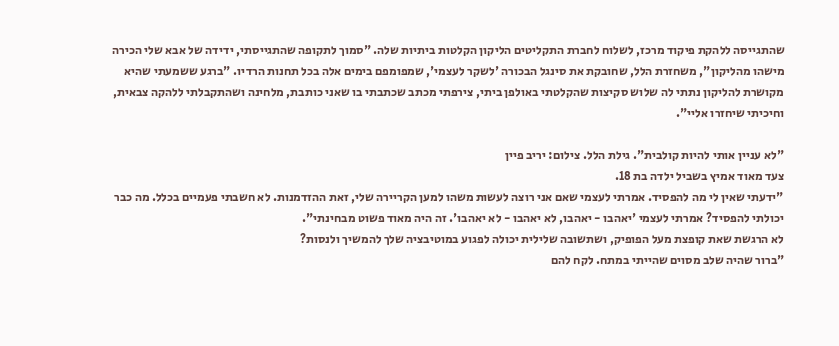שהתגייסה ללהקת פיקוד מרכז, לשלוח לחברת התקליטים הליקון הקלטות ביתיות שלה. "סמוך לתקופה שהתגייסתי, ידידה של אבא שלי הכירה מישהו מהליקון", משחזרת הלל, שחובקת את סינגל הבכורה 'לשקר לעצמי', שמפומפם בימים אלה בכל תחנות הרדיו. "ברגע ששמעתי שהיא מקושרת להליקון נתתי לה שלוש סקיצות שהקלטתי באולפן ביתי, צירפתי מכתב שכתבתי בו שאני כותבת, מלחינה ושהתקבלתי ללהקה צבאית, וחיכיתי שיחזרו אליי".

"לא עניין אותי להיות קולבית". גילת הלל. צילום: יריב פיין
צעד מאוד אמיץ בשביל ילדה בת 18.
"ידעתי שאין לי מה להפסיד. אמרתי לעצמי שאם אני רוצה לעשות משהו למען הקריירה שלי, זאת ההזדמנות. לא חשבתי פעמיים בכלל. מה כבר יכולתי להפסיד? אמרתי לעצמי 'יאהבו - יאהבו, לא יאהבו - לא יאהבו'. זה היה מאוד פשוט מבחינתי".
לא הרגשת שאת קופצת מעל הפופיק, ושתשובה שלילית יכולה לפגוע במוטיבציה שלך להמשיך ולנסות?
"ברור שהיה שלב מסוים שהייתי במתח. לקח להם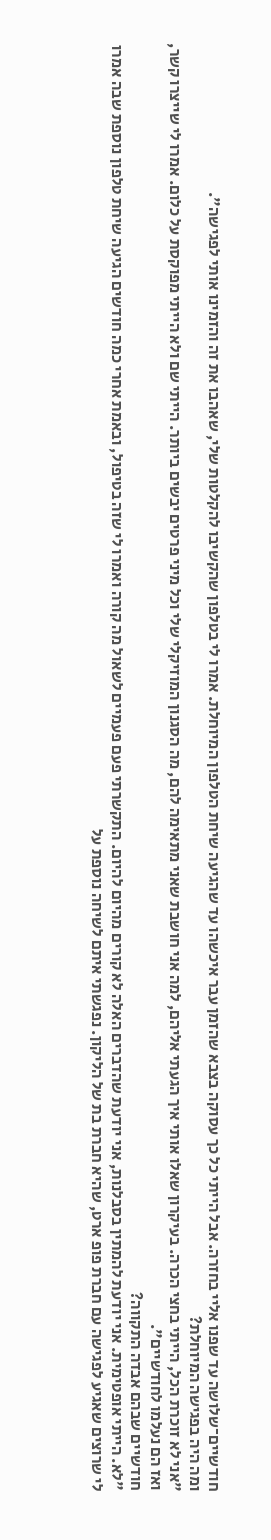חודשיים־שלושה עד שפנו אליי בחזרה. אבל הייתי כל כך עסוקה בצבא שהזמן עבר איכשהו עד שהגיעה שיחת הטלפון המיוחלת. אמרו לי בטלפון שהקשיבו להקלטות שלי, שאהבו את זה והזמינו אותי לפגישה".
ומה היה בפגישה המיוחלת?
"אני לא זוכרת הכל, הייתי בחצי הכרה. בעיקרון שאלו אותי איך הגעתי אליהם, למה אני חושבת שאני מתאימה להם, מה הסגנון המוזיקלי שלי וכל מיני פרטים יבשים ביותר. הייתי שם ולא הייתי מפוקסת על כלום. אמרו לי שייצרו קשר, ואז הם נעלמו לחודשיים".
חודשיים שבהם אבדה התקווה?
"לא. הייתי אופטימית. אני יודעת להמתין בסבלנות, אני יודעת שהדברים האלה לא קורים מהיום להיום. התקשרתי פעם פעמיים לשאול מה קורה ואמרו לי שזה בטיפול, ובאמת אחרי כמה חודשים הגיעה שיחת טלפון נוספת שבה אמרו לי שרוצים שאגיע לפגישה עם חברת פופ ארט, שהיא חברת בת של הליקון. נפגשתי איתם לשיחה נוספת על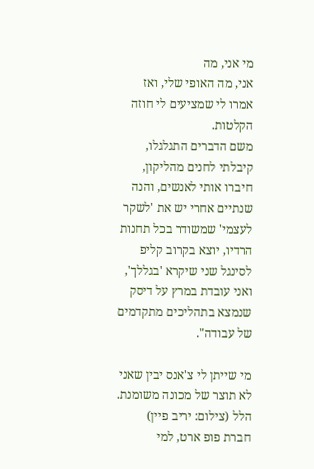מי אני, מה
אני, מה האופי שלי, ואז אמרו לי שמציעים לי חוזה הקלטות.
משם הדברים התגלגלו, קיבלתי לחנים מהליקון, חיברו אותי לאנשים, והנה שנתיים אחרי יש את 'לשקר לעצמי' שמשודר בכל תחנות הרדיו, יוצא בקרוב קליפ לסינגל שני שיקרא 'בגללך', ואני עובדת במרץ על דיסק שנמצא בתהליכים מתקדמים של עבודה".

מי שייתן לי צ'אנס יבין שאני לא תוצר של מכונה משומנת. הלל (צילום: יריב פיין)
חברת פופ ארט, למי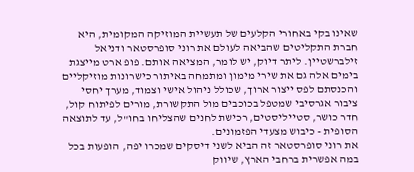שאינו בקי באחורי הקלעים של תעשיית המוזיקה המקומית, היא חברת התקליטים שהביאה לעולם את רוני סופרסטאר ודניאל זילברשטיין. ליתר דיוק, יש לומר, המציאה אותם. פופ ארט מייצגת בימים אלה גם את שירי מימון ומתמחה באיתור כישרונות מוזיקליים והכנסתם לפס ייצור ארוך, שכולל ניהול אישי וצמוד, מערך יחסי ציבור אגרסיבי שמטפל בכוכבים מול התקשורת, מורים לפיתוח קול, חדר כושר, סטייליסטים, רכישת לחנים שהצליחו בחו"ל, עד לתוצאה הסופית - כיבוש מצעדי הפזמונים.
את רוני סופרסטאר זה הביא לשני דיסקים שמכרו יפה, הופעות בכל במה אפשרית ברחבי הארץ, שיווק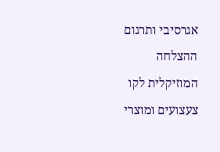אגרסיבי ותרגום ההצלחה המוזיקלית לקו צעצועים ומוצרי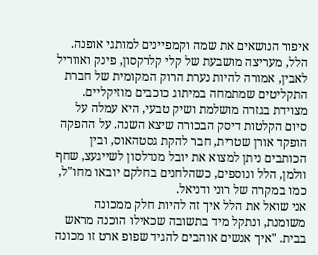איפור הנושאים את שמה וקמפיינים למותגי אופנה. הלל, מעריצה מושבעת של קלי קלרקסון, פינק ואווריל לאבין, אמורה להיות נערת הרוק המקומית של חברת התקליטים שמתמחה במיתוג כוכבים מוזיקליים. מצוידת בגזרה מושלמת ושיק טבעי, היא עמלה על סיום הקלטות דיסק הבכורה שיצא השנה. על ההפקה הופקד אורן שטרית, חבר להקת גסטהאוס, ובין הכותבים ניתן למצוא את יובל מנדלסון לשייגעצ, שחף וולמן, הלל ונוספים, כשהלחנים בחלקם יובאו מחו"ל, כמו במקרה של רוני ודניאל.
אני שואל את הלל איך זה להיות חלק ממכונה משומנת, ונתקל מיד בתשובה שכאילו הוכנה מראש בבית. "איך אנשים אוהבים להגיד שפופ ארט זו מכונה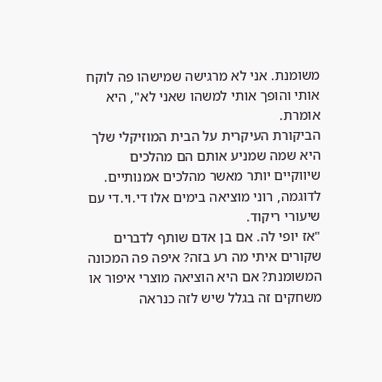משומנת. אני לא מרגישה שמישהו פה לוקח אותי והופך אותי למשהו שאני לא", היא אומרת.
הביקורת העיקרית על הבית המוזיקלי שלך היא שמה שמניע אותם הם מהלכים שיווקיים יותר מאשר מהלכים אמנותיים. לדוגמה, רוני מוציאה בימים אלו די.וי.די עם שיעורי ריקוד.
"אז יופי לה. אם בן אדם שותף לדברים שקורים איתי מה רע בזה? איפה פה המכונה המשומנת? אם היא הוציאה מוצרי איפור או משחקים זה בגלל שיש לזה כנראה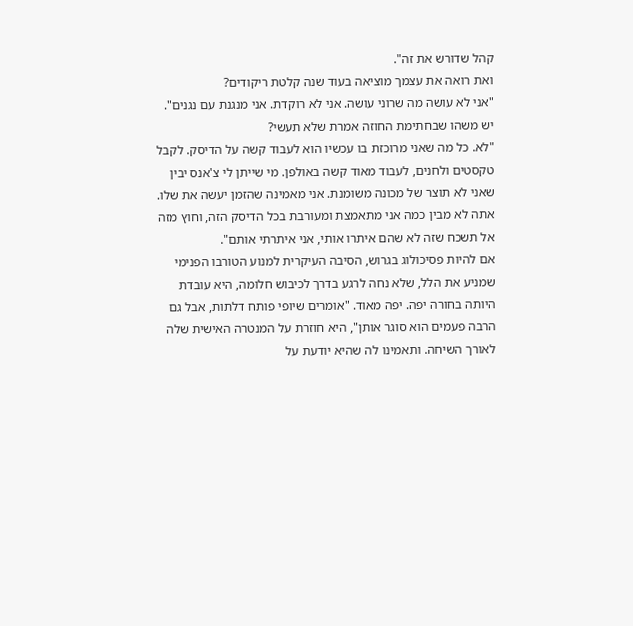קהל שדורש את זה".
ואת רואה את עצמך מוציאה בעוד שנה קלטת ריקודים?
"אני לא עושה מה שרוני עושה. אני לא רוקדת. אני מנגנת עם נגנים".
יש משהו שבחתימת החוזה אמרת שלא תעשי?
"לא. כל מה שאני מרוכזת בו עכשיו הוא לעבוד קשה על הדיסק. לקבל טקסטים ולחנים, לעבוד מאוד קשה באולפן. מי שייתן לי צ'אנס יבין שאני לא תוצר של מכונה משומנת. אני מאמינה שהזמן יעשה את שלו. אתה לא מבין כמה אני מתאמצת ומעורבת בכל הדיסק הזה, וחוץ מזה אל תשכח שזה לא שהם איתרו אותי, אני איתרתי אותם".
אם להיות פסיכולוג בגרוש, הסיבה העיקרית למנוע הטורבו הפנימי שמניע את הלל, שלא נחה לרגע בדרך לכיבוש חלומה, היא עובדת היותה בחורה יפה. יפה מאוד. "אומרים שיופי פותח דלתות, אבל גם הרבה פעמים הוא סוגר אותן", היא חוזרת על המנטרה האישית שלה לאורך השיחה. ותאמינו לה שהיא יודעת על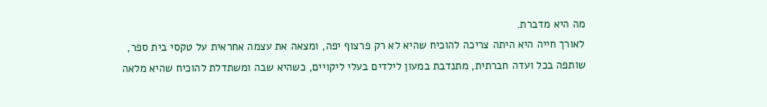מה היא מדברת.
לאורך חייה היא היתה צריכה להוכיח שהיא לא רק פרצוף יפה, ומצאה את עצמה אחראית על טקסי בית ספר, שותפה בכל ועדה חברתית, מתנדבת במעון לילדים בעלי ליקויים, כשהיא שבה ומשתדלת להוכיח שהיא מלאה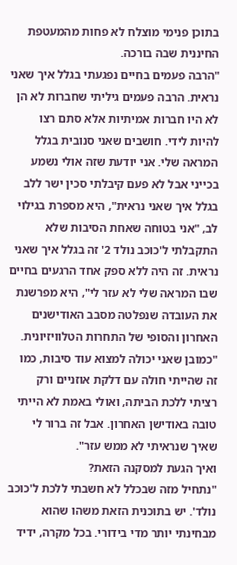בתוכן פנימי מוצלח לא פחות מהמעטפת החיננית שבה בורכה.
"הרבה פעמים בחיים נפגעתי בגלל איך שאני נראית. הרבה פעמים גיליתי שחברות לא הן לא היו חברות אמיתיות אלא סתם רצו להיות לידי. חושבים שאני סנובית בגלל המראה שלי. אני יודעת שזה אולי נשמע בכייני אבל לא פעם קיבלתי סכין ישר ללב בגלל איך שאני נראית", היא מספרת בגילוי לב, "אני בטוחה שאחת הסיבות שלא התקבלתי ל'כוכב נולד 2' זה בגלל איך שאני נראית. זה היה ללא ספק אחד הרגעים בחיים שבו המראה שלי לא עזר לי", היא מפרשנת את העובדה שנפלטה מסבב האודישנים האחרון והסופי של התחרות הטלוויזיונית. "כמובן שאני יכולה למצוא עוד סיבות, כמו זה שהייתי חולה עם דלקת אוזניים ורק רציתי ללכת הביתה, ואולי באמת לא הייתי טובה באודישן האחרון. אבל זה ברור לי שאיך שנראיתי לא ממש עזר".
ואיך הגעת למסקנה הזאת?
"נתחיל מזה שבכלל לא חשבתי ללכת ל'כוכב נולד'. יש בתוכנית הזאת משהו שהוא מבחינתי יותר מדי בידורי. בכל מקרה, ידיד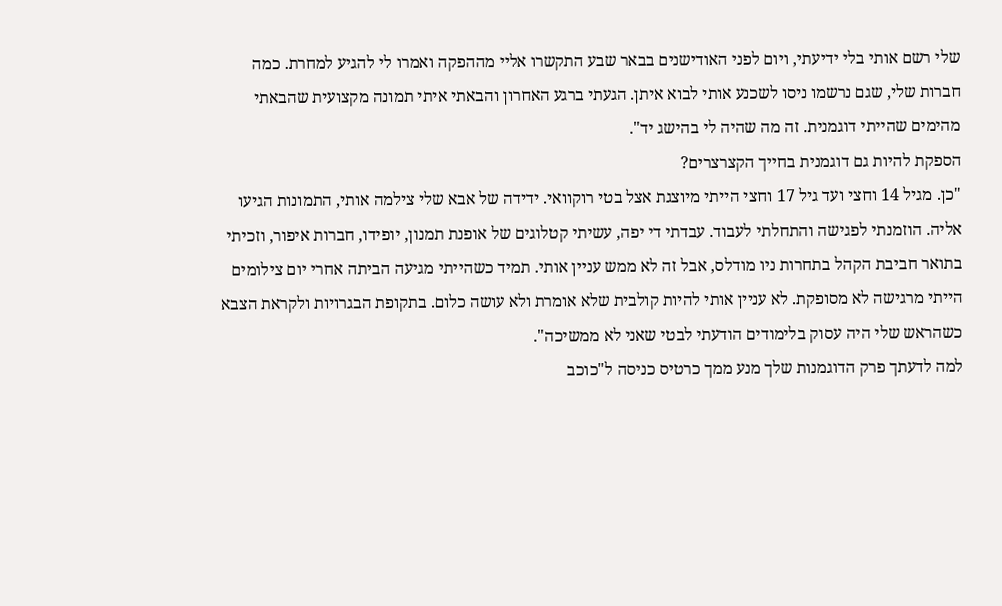שלי רשם אותי בלי ידיעתי, ויום לפני האודישנים בבאר שבע התקשרו אליי מההפקה ואמרו לי להגיע למחרת. כמה חברות שלי, שגם נרשמו ניסו לשכנע אותי לבוא איתן. הגעתי ברגע האחרון והבאתי איתי תמונה מקצועית שהבאתי מהימים שהייתי דוגמנית. זה מה שהיה לי בהישג יד".
הספקת להיות גם דוגמנית בחייך הקצרצרים?
"כן. מגיל 14 וחצי ועד גיל 17 וחצי הייתי מיוצגת אצל בטי רוקוואי. ידידה של אבא שלי צילמה אותי, התמונות הגיעו אליה. הוזמנתי לפגישה והתחלתי לעבוד. עבדתי די יפה, עשיתי קטלוגים של אופנת תמנון, יופידו, חברות איפור, וזכיתי בתואר חביבת הקהל בתחרות ניו מודלס, אבל זה לא ממש עניין אותי. תמיד כשהייתי מגיעה הביתה אחרי יום צילומים הייתי מרגישה לא מסופקת. לא עניין אותי להיות קולבית שלא אומרת ולא עושה כלום. בתקופת הבגרויות ולקראת הצבא כשהראש שלי היה עסוק בלימודים הודעתי לבטי שאני לא ממשיכה".
למה לדעתך פרק הדוגמנות שלך מנע ממך כרטיס כניסה ל"כוכב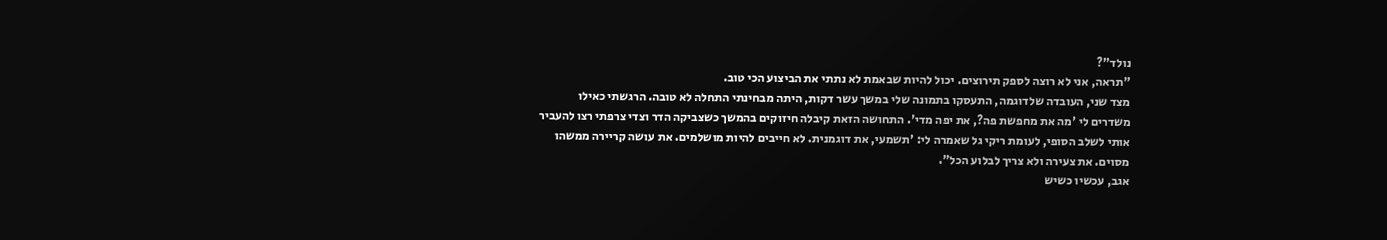נולד"?
"תראה, אני לא רוצה לספק תירוצים. יכול להיות שבאמת לא נתתי את הביצוע הכי טוב.
מצד שני, העובדה שלדוגמה, התעסקו בתמונה שלי במשך עשר דקות, היתה מבחינתי התחלה לא טובה. הרגשתי כאילו משדרים לי 'מה את מחפשת פה?, את יפה מדי'. התחושה הזאת קיבלה חיזוקים בהמשך כשצביקה הדר וצדי צרפתי רצו להעביר אותי לשלב הסופי, לעומת ריקי גל שאמרה לי: 'תשמעי, את דוגמנית. לא חייבים להיות מושלמים. את עושה קריירה ממשהו מסוים. את צעירה ולא צריך לבלוע הכל".
אגב, עכשיו כשיש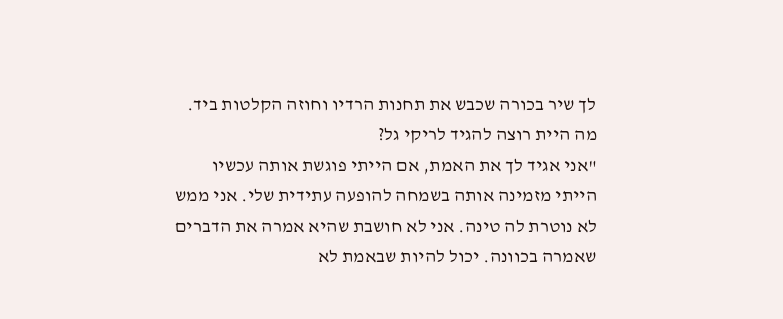לך שיר בכורה שכבש את תחנות הרדיו וחוזה הקלטות ביד. מה היית רוצה להגיד לריקי גל?
"אני אגיד לך את האמת, אם הייתי פוגשת אותה עכשיו הייתי מזמינה אותה בשמחה להופעה עתידית שלי. אני ממש לא נוטרת לה טינה. אני לא חושבת שהיא אמרה את הדברים שאמרה בכוונה. יכול להיות שבאמת לא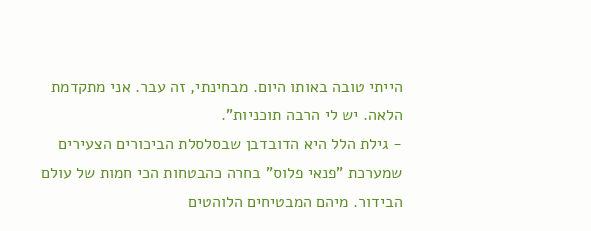הייתי טובה באותו היום. מבחינתי, זה עבר. אני מתקדמת הלאה. יש לי הרבה תוכניות".
- גילת הלל היא הדובדבן שבסלסלת הביכורים הצעירים שמערכת "פנאי פלוס" בחרה כהבטחות הכי חמות של עולם הבידור. מיהם המבטיחים הלוהטים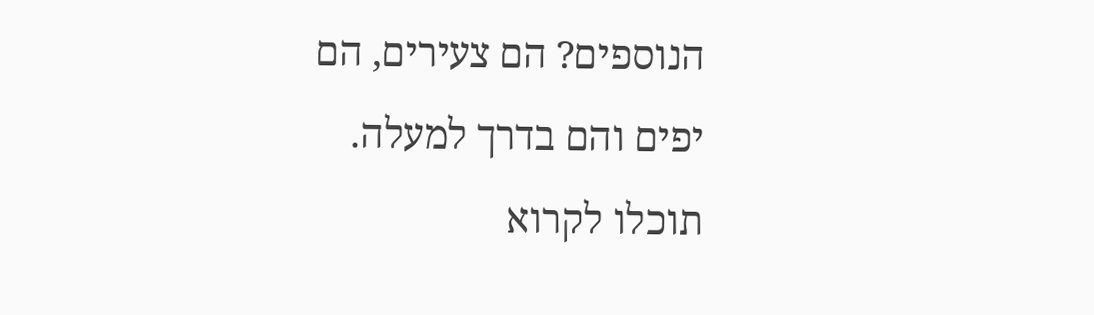הנוספים? הם צעירים, הם יפים והם בדרך למעלה. תוכלו לקרוא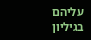עליהם בגיליון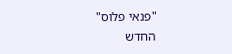"פנאי פלוס" החדש